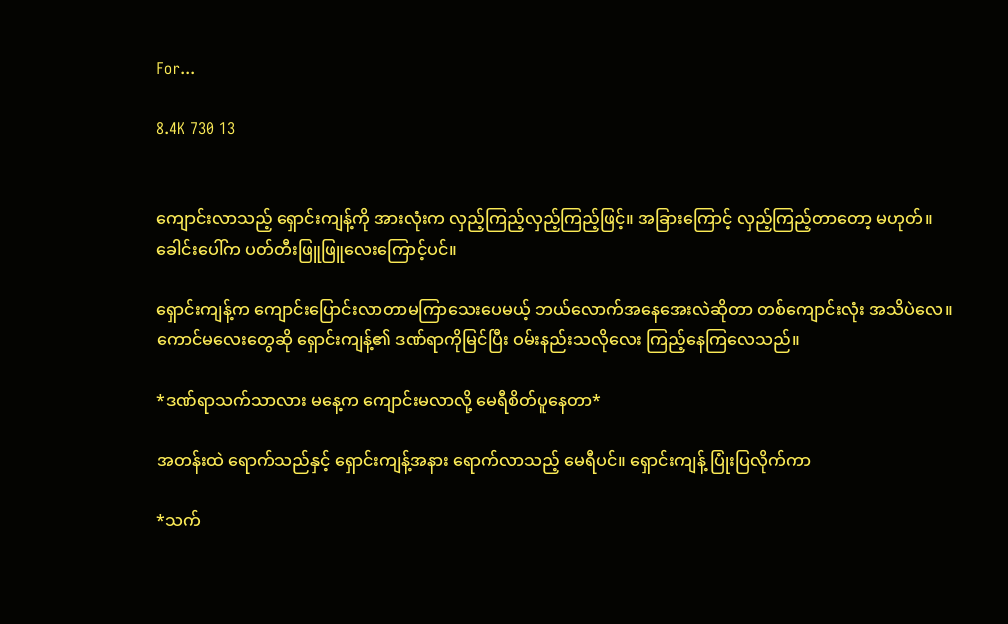For...

8.4K 730 13


ကျောင်းလာသည့် ရှောင်းကျန့်ကို အားလုံးက လှည့်ကြည့်လှည့်ကြည့်ဖြင့်။ အခြားကြောင့် လှည့်ကြည့်တာတော့ မဟုတ်။ ခေါင်းပေါ်က ပတ်တီးဖြူဖြူလေးကြောင့်ပင်။

ရှောင်းကျန့်က ကျောင်းပြောင်းလာတာမကြာသေးပေမယ့် ဘယ်လောက်အနေအေးလဲဆိုတာ တစ်ကျောင်းလုံး အသိပဲလေ။ ကောင်မလေးတွေဆို ရှောင်းကျန့်၏ ဒဏ်ရာကိုမြင်ပြီး ဝမ်းနည်းသလိုလေး ကြည့်နေကြလေသည်။

*ဒဏ်ရာသက်သာလား မနေ့က ကျောင်းမလာလို့ မေရီစိတ်ပူနေတာ*

အတန်းထဲ ရောက်သည်နှင့် ရှောင်းကျန့်အနား ရောက်လာသည့် မေရီပင်။ ရှောင်းကျန့် ပြုံးပြလိုက်ကာ

*သက်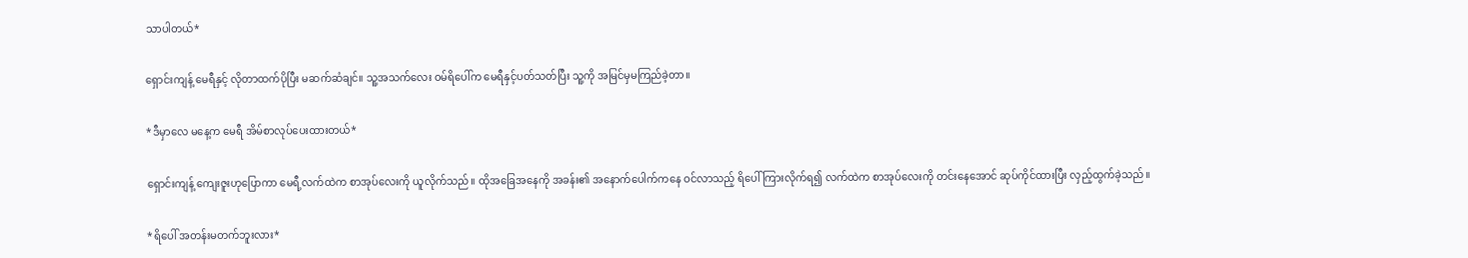သာပါတယ်*

ရှောင်းကျန့် မေရီနှင့် လိုတာထက်ပိုပြီး မဆက်ဆံချင်။ သူ့အသက်လေး ဝမ်ရိပေါ်က မေရီနှင့်ပတ်သတ်ပြီး သူ့ကို အမြင်မှမကြည်ခဲ့တာ။

*ဒီမှာလေ မနေ့က မေရီ အိမ်စာလုပ်ပေးထားတယ်*

ရှောင်းကျန့် ကျေးဇူးဟုပြောကာ မေရီ့လက်ထဲက စာအုပ်လေးကို ယူလိုက်သည်။ ထိုအခြေအနေကို အခန်း၏ အနောက်ပေါက်ကနေ ဝင်လာသည့် ရိပေါ် ကြားလိုက်ရ၍ လက်ထဲက စာအုပ်လေးကို တင်းနေအောင် ဆုပ်ကိုင်ထားပြီး လှည့်ထွက်ခဲ့သည်။

*ရိပေါ် အတန်းမတက်ဘူးလား*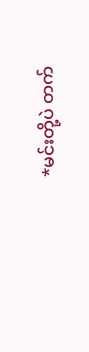*မင်းတို့ပဲ တက်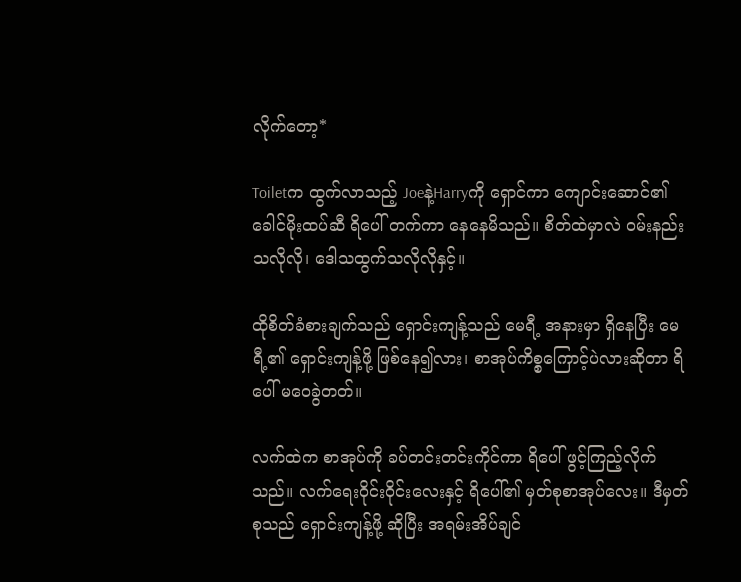လိုက်တော့*

Toiletက ထွက်လာသည့် Joeနဲ့Harryကို ရှောင်ကာ ကျောင်းဆောင်၏ ခေါင်မိုးထပ်ဆီ ရိပေါ် တက်ကာ နေနေမိသည်။ စိတ်ထဲမှာလဲ ဝမ်းနည်းသလိုလို၊ ဒေါသထွက်သလိုလိုနှင့်။

ထိုစိတ်ခံစားချက်သည် ရှောင်းကျန့်သည် မေရီ့ အနားမှာ ရှိနေပြီး မေရီ့၏ ရှောင်းကျန့်ဖို့ ဖြစ်နေ၍လား၊ စာအုပ်ကိစ္စကြောင့်ပဲလားဆိုတာ ရိပေါ် မဝေခွဲတတ်။

လက်ထဲက စာအုပ်ကို ခပ်တင်းတင်းကိုင်ကာ ရိပေါ် ဖွင့်ကြည့်လိုက်သည်။ လက်ရေးဝိုင်းဝိုင်းလေးနှင့် ရိပေါ်၏ မှတ်စုစာအုပ်လေး။ ဒီမှတ်စုသည် ရှောင်းကျန့်ဖို့ ဆိုပြီး အရမ်းအိပ်ချင်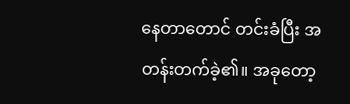နေတာတောင် တင်းခံပြီး အတန်းတက်ခဲ့၏။ အခုတော့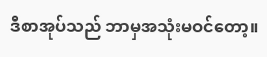ဒီစာအုပ်သည် ဘာမှအသုံးမဝင်တော့။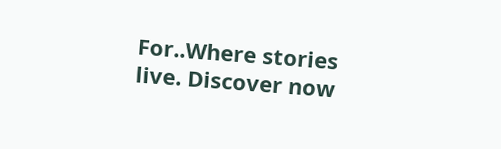For..Where stories live. Discover now